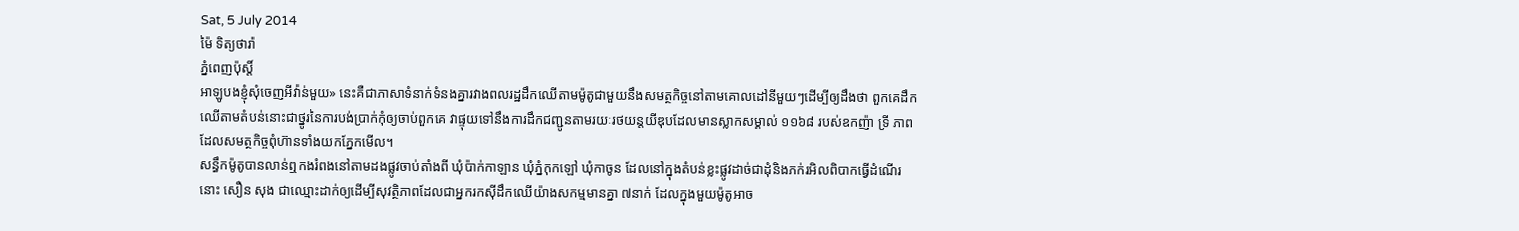Sat, 5 July 2014
ម៉ៃ ទិត្យថារ៉ា
ភ្នំពេញប៉ុស្តិ៍
អាឡូបងខ្ញុំសុំចេញអីវ៉ាន់មួយ» នេះគឺជាភាសាទំនាក់ទំនងគ្នារវាងពលរដ្ឋដឹកឈើតាមម៉ូតូជាមួយនឹងសមត្ថកិច្ចនៅតាមគោលដៅនីមួយៗដើម្បីឲ្យដឹងថា ពួកគេដឹកឈើតាមតំបន់នោះជាថ្នូរនៃការបង់ប្រាក់កុំឲ្យចាប់ពួកគេ វាផ្ទុយទៅនឹងការដឹកជញ្ជូនតាមរយៈរថយន្តយីឌុបដែលមានស្លាកសម្គាល់ ១១៦៨ របស់ឧកញ៉ា ទ្រី ភាព ដែលសមត្ថកិច្ចពុំហ៊ានទាំងយកភ្នែកមើល។
សន្ធឹកម៉ូតូបានលាន់ឮកងរំពងនៅតាមដងផ្លូវចាប់តាំងពី ឃុំប៉ាក់កាឡាន ឃុំភ្នំកុកឡៅ ឃុំកាចូន ដែលនៅក្នុងតំបន់ខ្លះផ្លូវដាច់ជាដុំនិងភក់រអិលពិបាកធ្វើដំណើរនោះ សឿន សុង ជាឈ្មោះដាក់ឲ្យដើម្បីសុវត្ថិភាពដែលជាអ្នករកស៊ីដឹកឈើយ៉ាងសកម្មមានគ្នា ៧នាក់ ដែលក្នុងមួយម៉ូតូអាច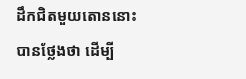ដឹកជិតមួយតោននោះបានថ្លែងថា ដើម្បី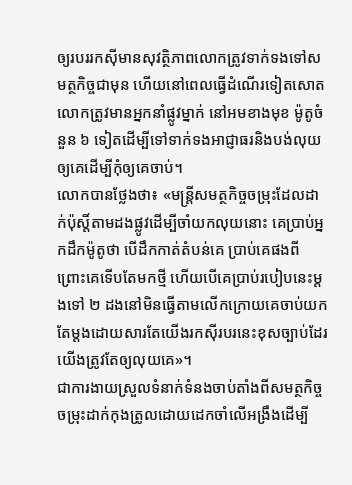ឲ្យរបររកស៊ីមានសុវត្ថិភាពលោកត្រូវទាក់ទងទៅសមត្ថកិច្ចជាមុន ហើយនៅពេលធ្វើដំណើរទៀតសោតលោកត្រូវមានអ្នកនាំផ្លូវម្នាក់ នៅអមខាងមុខ ម៉ូតូចំនួន ៦ ទៀតដើម្បីទៅទាក់ទងអាជ្ញាធរនិងបង់លុយឲ្យគេដើម្បីកុំឲ្យគេចាប់។
លោកបានថ្លែងថា៖ «មន្ត្រីសមត្ថកិច្ចចម្រុះដែលដាក់ប៉ុស្តិ៍តាមដងផ្លូវដើម្បីចាំយកលុយនោះ គេប្រាប់អ្នកដឹកម៉ូតូថា បើដឹកកាត់តំបន់គេ ប្រាប់គេផងពីព្រោះគេទើបតែមកថ្មី ហើយបើគេប្រាប់របៀបនេះម្តងទៅ ២ ដងនៅមិនធ្វើតាមលើកក្រោយគេចាប់យកតែម្តងដោយសារតែយើងរកស៊ីរបរនេះខុសច្បាប់ដែរយើងត្រូវតែឲ្យលុយគេ»។
ជាការងាយស្រួលទំនាក់ទំនងចាប់តាំងពីសមត្ថកិច្ចចម្រុះដាក់កុងត្រូលដោយដេកចាំលើអង្រឹងដើម្បី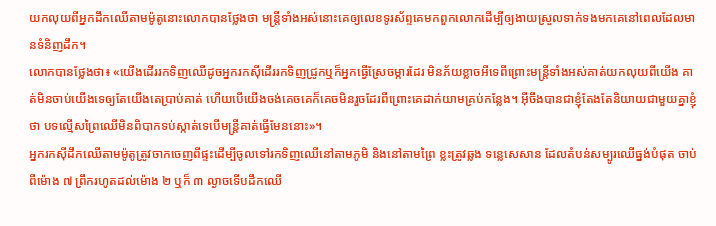យកលុយពីអ្នកដឹកឈើតាមម៉ូតូនោះលោកបានថ្លែងថា មន្ត្រីទាំងអស់នោះគេឲ្យលេខទូរស័ព្ទគេមកពួកលោកដើម្បីឲ្យងាយស្រួលទាក់ទងមកគេនៅពេលដែលមានទំនិញដឹក។
លោកបានថ្លែងថា៖ «យើងដើររកទិញឈើដូចអ្នករកស៊ីដើររកទិញជ្រូកឬក៏អ្នកធ្វើស្រែចម្ការដែរ មិនភ័យខ្លាចអីទេពីព្រោះមន្ត្រីទាំងអស់គាត់យកលុយពីយើង គាត់មិនចាប់យើងទេឲ្យតែយើងតេប្រាប់គាត់ ហើយបើយើងចង់គេចគេក៏គេចមិនរួចដែរពីព្រោះគេដាក់យាមគ្រប់កន្លែង។ អ៊ីចឹងបានជាខ្ញុំតែងតែនិយាយជាមួយគ្នាខ្ញុំថា បទល្មើសព្រៃឈើមិនពិបាកទប់ស្កាត់ទេបើមន្ត្រីគាត់ធ្វើមែននោះ»។
អ្នករកស៊ីដឹកឈើតាមម៉ូតូត្រូវចាកចេញពីផ្ទះដើម្បីចូលទៅរកទិញឈើនៅតាមភូមិ និងនៅតាមព្រៃ ខ្លះត្រូវឆ្លង ទន្លេសេសាន ដែលតំបន់សម្បូរឈើធ្នង់បំផុត ចាប់ពីម៉ោង ៧ ព្រឹករហូតដល់ម៉ោង ២ ឬក៏ ៣ ល្ងាចទើបដឹកឈើ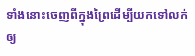ទាំងនោះចេញពីក្នុងព្រៃដើម្បីយកទៅលក់ឲ្យ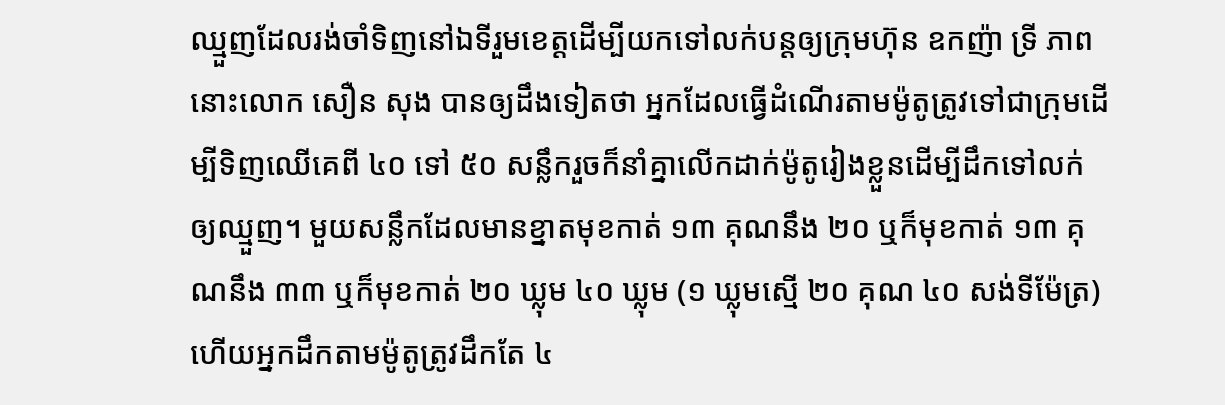ឈ្មួញដែលរង់ចាំទិញនៅឯទីរួមខេត្តដើម្បីយកទៅលក់បន្តឲ្យក្រុមហ៊ុន ឧកញ៉ា ទ្រី ភាព នោះលោក សឿន សុង បានឲ្យដឹងទៀតថា អ្នកដែលធ្វើដំណើរតាមម៉ូតូត្រូវទៅជាក្រុមដើម្បីទិញឈើគេពី ៤០ ទៅ ៥០ សន្លឹករួចក៏នាំគ្នាលើកដាក់ម៉ូតូរៀងខ្លួនដើម្បីដឹកទៅលក់ឲ្យឈ្មួញ។ មួយសន្លឹកដែលមានខ្នាតមុខកាត់ ១៣ គុណនឹង ២០ ឬក៏មុខកាត់ ១៣ គុណនឹង ៣៣ ឬក៏មុខកាត់ ២០ ឃ្លុម ៤០ ឃ្លុម (១ ឃ្លុមស្មើ ២០ គុណ ៤០ សង់ទីម៉ែត្រ) ហើយអ្នកដឹកតាមម៉ូតូត្រូវដឹកតែ ៤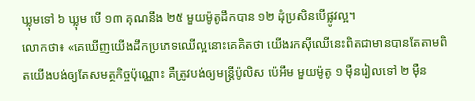ឃ្លុមទៅ ៦ ឃ្លុម បើ ១៣ គុណនឹង ២៥ មួយម៉ូតូដឹកបាន ១២ ដុំប្រសិនបើផ្លូវល្អ។
លោកថា៖ «គេឃើញយើងដឹកប្រភេទឈើល្អនោះគេគិតថា យើងរកស៊ីឈើនេះពិតជាមានបានតែតាមពិតយើងបង់ឲ្យតែសមត្ថកិច្ចប៉ុណ្ណោះ គឺត្រូវបង់ឲ្យមន្ត្រីប៉ូលិស ប៉េអឹម មួយម៉ូតូ ១ ម៉ឺនរៀលទៅ ២ ម៉ឺន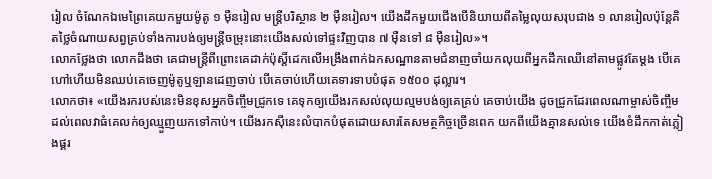រៀល ចំណែកឯមេព្រៃគេយកមួយម៉ូតូ ១ ម៉ឺនរៀល មន្ត្រីបរិស្ថាន ២ ម៉ឺនរៀល។ យើងដឹកមួយជើងបើនិយាយពីតម្លៃលុយសរុបជាង ១ លានរៀលប៉ុន្តែគិតថ្លៃចំណាយសព្វគ្រប់ទាំងការបង់ឲ្យមន្ត្រីចម្រុះនោះយើងសល់ទៅផ្ទះវិញបាន ៧ ម៉ឺនទៅ ៨ ម៉ឺនរៀល»។
លោកថ្លែងថា លោកដឹងថា គេជាមន្ត្រីពីព្រោះគេដាក់ប៉ុស្តិ៍ដេកលើអង្រឹងពាក់ឯកសណ្ឋានតាមជំនាញចាំយកលុយពីអ្នកដឹកឈើនៅតាមផ្លូវតែម្តង បើគេហៅហើយមិនឈប់គេចេញម៉ូតូឬឡានដេញចាប់ បើគេចាប់ហើយគេទារទាបបំផុត ១៥០០ ដុល្លារ។
លោកថា៖ «យើងរករបស់នេះមិនខុសអ្នកចិញ្ចឹមជ្រូកទេ គេទុកឲ្យយើងរកសល់លុយល្មមបង់ឲ្យគេគ្រប់ គេចាប់យើង ដូចជ្រូកដែរពេលណាម្ចាស់ចិញ្ចឹមដល់ពេលវាធំគេលក់ឲ្យឈ្មួញយកទៅកាប់។ យើងរកស៊ីនេះលំបាកបំផុតដោយសារតែសមត្ថកិច្ចច្រើនពេក យកពីយើងគ្មានសល់ទេ យើងខំដឹកកាត់ភ្លៀងផ្គរ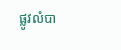ផ្លូវលំបា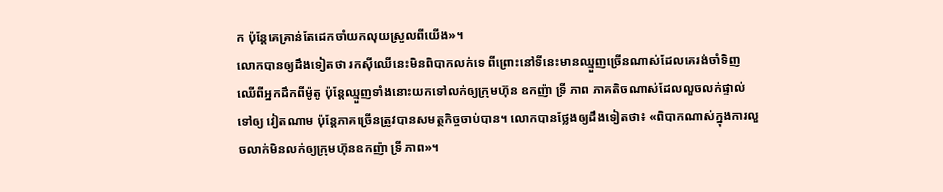ក ប៉ុន្តែគេគ្រាន់តែដេកចាំយកលុយស្រួលពីយើង»។
លោកបានឲ្យដឹងទៀតថា រកស៊ីឈើនេះមិនពិបាកលក់ទេ ពីព្រោះនៅទីនេះមានឈ្មួញច្រើនណាស់ដែលគេរង់ចាំទិញឈើពីអ្នកដឹកពីម៉ូតូ ប៉ុន្តែឈ្មួញទាំងនោះយកទៅលក់ឲ្យក្រុមហ៊ុន ឧកញ៉ា ទ្រី ភាព ភាគតិចណាស់ដែលលួចលក់ផ្ទាល់ទៅឲ្យ វៀតណាម ប៉ុន្តែភាគច្រើនត្រូវបានសមត្ថកិច្ចចាប់បាន។ លោកបានថ្លែងឲ្យដឹងទៀតថា៖ «ពិបាកណាស់ក្នុងការលួចលាក់មិនលក់ឲ្យក្រុមហ៊ុនឧកញ៉ា ទ្រី ភាព»។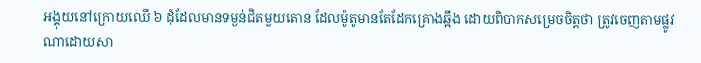អង្គុយនៅក្រោយឈើ ៦ ដុំដែលមានទម្ងន់ជិតមួយតោន ដែលម៉ូតូមានតែដែកគ្រោងឆ្អឹង ដោយពិបាកសម្រេចចិត្តថា ត្រូវចេញតាមផ្លូវណាដោយសា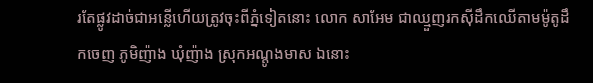រតែផ្លូវដាច់ជាអន្លើហើយត្រូវចុះពីភ្នំទៀតនោះ លោក សាអែម ជាឈ្មួញរកស៊ីដឹកឈើតាមម៉ូតូដឹកចេញ ភូមិញ៉ាង ឃុំញ៉ាង ស្រុកអណ្តូងមាស ឯនោះ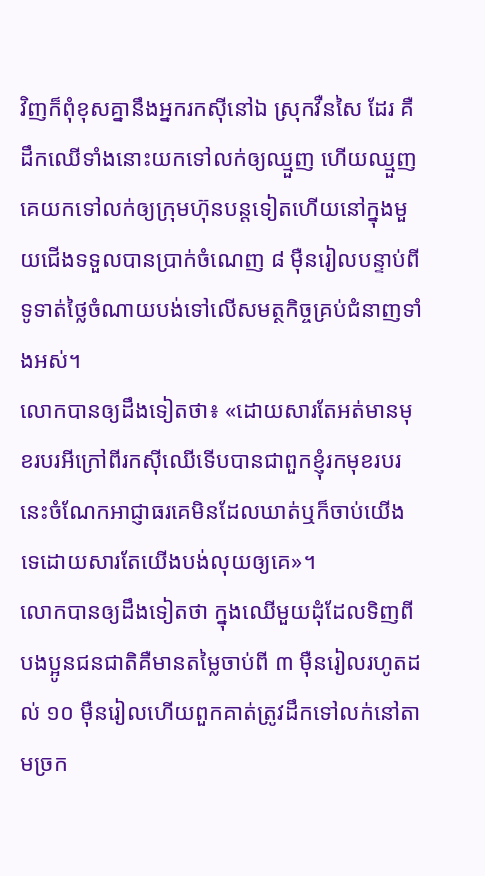វិញក៏ពុំខុសគ្នានឹងអ្នករកស៊ីនៅឯ ស្រុកវឺនសៃ ដែរ គឺដឹកឈើទាំងនោះយកទៅលក់ឲ្យឈ្មួញ ហើយឈ្មួញគេយកទៅលក់ឲ្យក្រុមហ៊ុនបន្តទៀតហើយនៅក្នុងមួយជើងទទួលបានប្រាក់ចំណេញ ៨ ម៉ឺនរៀលបន្ទាប់ពីទូទាត់ថ្លៃចំណាយបង់ទៅលើសមត្ថកិច្ចគ្រប់ជំនាញទាំងអស់។
លោកបានឲ្យដឹងទៀតថា៖ «ដោយសារតែអត់មានមុខរបរអីក្រៅពីរកស៊ីឈើទើបបានជាពួកខ្ញុំរកមុខរបរនេះចំណែកអាជ្ញាធរគេមិនដែលឃាត់ឬក៏ចាប់យើងទេដោយសារតែយើងបង់លុយឲ្យគេ»។
លោកបានឲ្យដឹងទៀតថា ក្នុងឈើមួយដុំដែលទិញពីបងប្អូនជនជាតិគឺមានតម្លៃចាប់ពី ៣ ម៉ឺនរៀលរហូតដល់ ១០ ម៉ឺនរៀលហើយពួកគាត់ត្រូវដឹកទៅលក់នៅតាមច្រក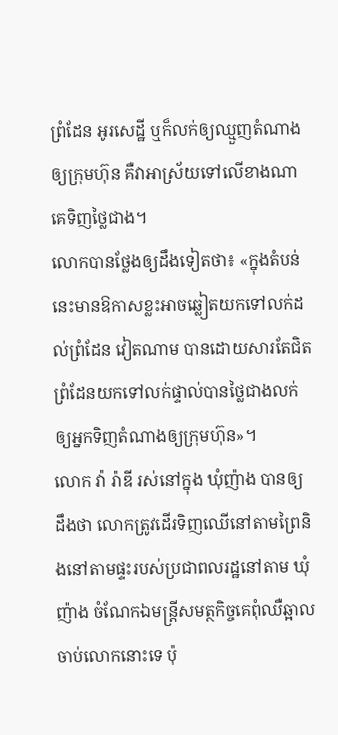ព្រំដែន អូរសេដ្ឋី ឬក៏លក់ឲ្យឈ្មួញតំណាងឲ្យក្រុមហ៊ុន គឺវាអាស្រ័យទៅលើខាងណាគេទិញថ្លៃជាង។
លោកបានថ្លែងឲ្យដឹងទៀតថា៖ «ក្នុងតំបន់នេះមានឱកាសខ្លះអាចឆ្លៀតយកទៅលក់ដល់ព្រំដែន វៀតណាម បានដោយសារតែជិតព្រំដែនយកទៅលក់ផ្ទាល់បានថ្លៃជាងលក់ឲ្យអ្នកទិញតំណាងឲ្យក្រុមហ៊ុន»។
លោក វ៉ា រ៉ាឌី រស់នៅក្នុង ឃុំញ៉ាង បានឲ្យដឹងថា លោកត្រូវដើរទិញឈើនៅតាមព្រៃនិងនៅតាមផ្ទះរបស់ប្រជាពលរដ្ឋនៅតាម ឃុំញ៉ាង ចំណែកឯមន្ត្រីសមត្ថកិច្ចគេពុំឈឺឆ្អាលចាប់លោកនោះទេ ប៉ុ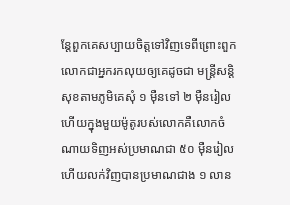ន្តែពួកគេសប្បាយចិត្តទៅវិញទេពីព្រោះពួកលោកជាអ្នករកលុយឲ្យគេដូចជា មន្ត្រីសន្តិសុខតាមភូមិគេសុំ ១ ម៉ឺនទៅ ២ ម៉ឺនរៀល ហើយក្នុងមួយម៉ូតូរបស់លោកគឺលោកចំណាយទិញអស់ប្រមាណជា ៥០ ម៉ឺនរៀលហើយលក់វិញបានប្រមាណជាង ១ លាន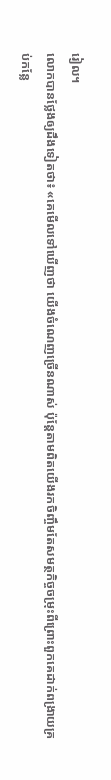រៀល។
លោកបានថ្លែងឲ្យដឹងទៀតថា៖ «គេមើលទៅឃើញថា យើងចំណេញច្រើនណាស់ ប៉ុន្តែតាមពិតយើងរកចិញ្ចឹមតែសមត្ថកិច្ចចម្រុះពីព្រោះពួកគេដាក់ពង្រាយគ្រប់កន្លែ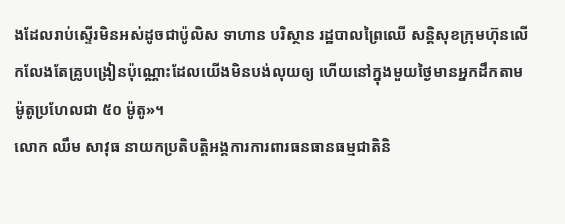ងដែលរាប់ស្ទើរមិនអស់ដូចជាប៉ូលិស ទាហាន បរិស្ថាន រដ្ឋបាលព្រៃឈើ សន្តិសុខក្រុមហ៊ុនលើកលែងតែគ្រូបង្រៀនប៉ុណ្ណោះដែលយើងមិនបង់លុយឲ្យ ហើយនៅក្នុងមួយថ្ងៃមានអ្នកដឹកតាមម៉ូតូប្រហែលជា ៥០ ម៉ូតូ»។
លោក ឈឹម សាវុធ នាយកប្រតិបត្តិអង្គការការពារធនធានធម្មជាតិនិ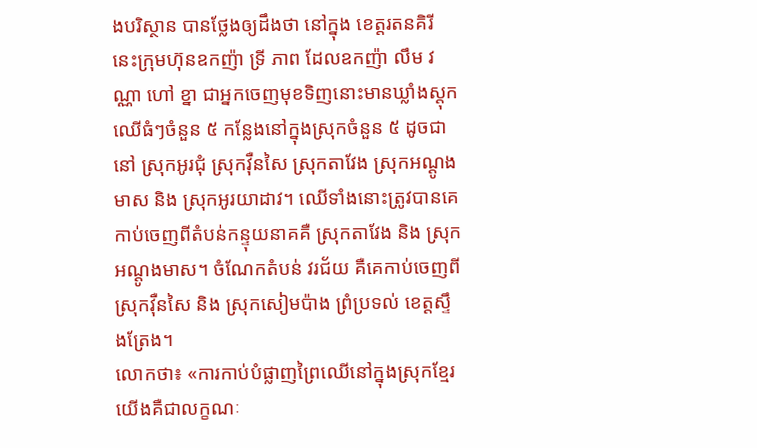ងបរិស្ថាន បានថ្លែងឲ្យដឹងថា នៅក្នុង ខេត្តរតនគិរី នេះក្រុមហ៊ុនឧកញ៉ា ទ្រី ភាព ដែលឧកញ៉ា លឹម វណ្ណា ហៅ ខ្នា ជាអ្នកចេញមុខទិញនោះមានឃ្លាំងស្តុកឈើធំៗចំនួន ៥ កន្លែងនៅក្នុងស្រុកចំនួន ៥ ដូចជានៅ ស្រុកអូរជុំ ស្រុកវ៉ឺនសៃ ស្រុកតាវែង ស្រុកអណ្តូងមាស និង ស្រុកអូរយាដាវ។ ឈើទាំងនោះត្រូវបានគេកាប់ចេញពីតំបន់កន្ទុយនាគគឺ ស្រុកតាវែង និង ស្រុកអណ្តូងមាស។ ចំណែកតំបន់ វរជ័យ គឺគេកាប់ចេញពី ស្រុកវ៉ឺនសៃ និង ស្រុកសៀមប៉ាង ព្រំប្រទល់ ខេត្តស្ទឹងត្រែង។
លោកថា៖ «ការកាប់បំផ្លាញព្រៃឈើនៅក្នុងស្រុកខ្មែរយើងគឺជាលក្ខណៈ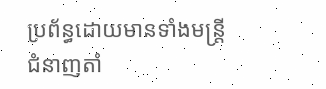ប្រព័ន្ធដោយមានទាំងមន្ត្រីជំនាញតាំ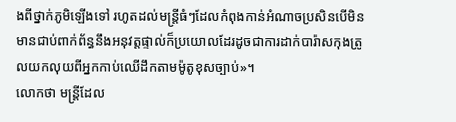ងពីថ្នាក់ភូមិឡើងទៅ រហូតដល់មន្ត្រីធំៗដែលកំពុងកាន់អំណាចប្រសិនបើមិនមានជាប់ពាក់ព័ន្ធនឹងអនុវត្តផ្ទាល់ក៏ប្រយោលដែរដូចជាការដាក់បារ៉ាសកុងត្រូលយកលុយពីអ្នកកាប់ឈើដឹកតាមម៉ូតូខុសច្បាប់»។
លោកថា មន្ត្រីដែល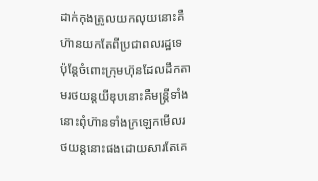ដាក់កុងត្រូលយកលុយនោះគឺហ៊ានយកតែពីប្រជាពលរដ្ឋទេ ប៉ុន្តែចំពោះក្រុមហ៊ុនដែលដឹកតាមរថយន្តយីឌុបនោះគឺមន្ត្រីទាំងនោះពុំហ៊ានទាំងក្រឡេកមើលរថយន្តនោះផងដោយសារតែគេ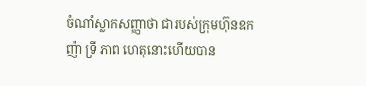ចំណាំស្លាកសញ្ញាថា ជារបស់ក្រុមហ៊ុនឧកញ៉ា ទ្រី ភាព ហេតុនោះហើយបាន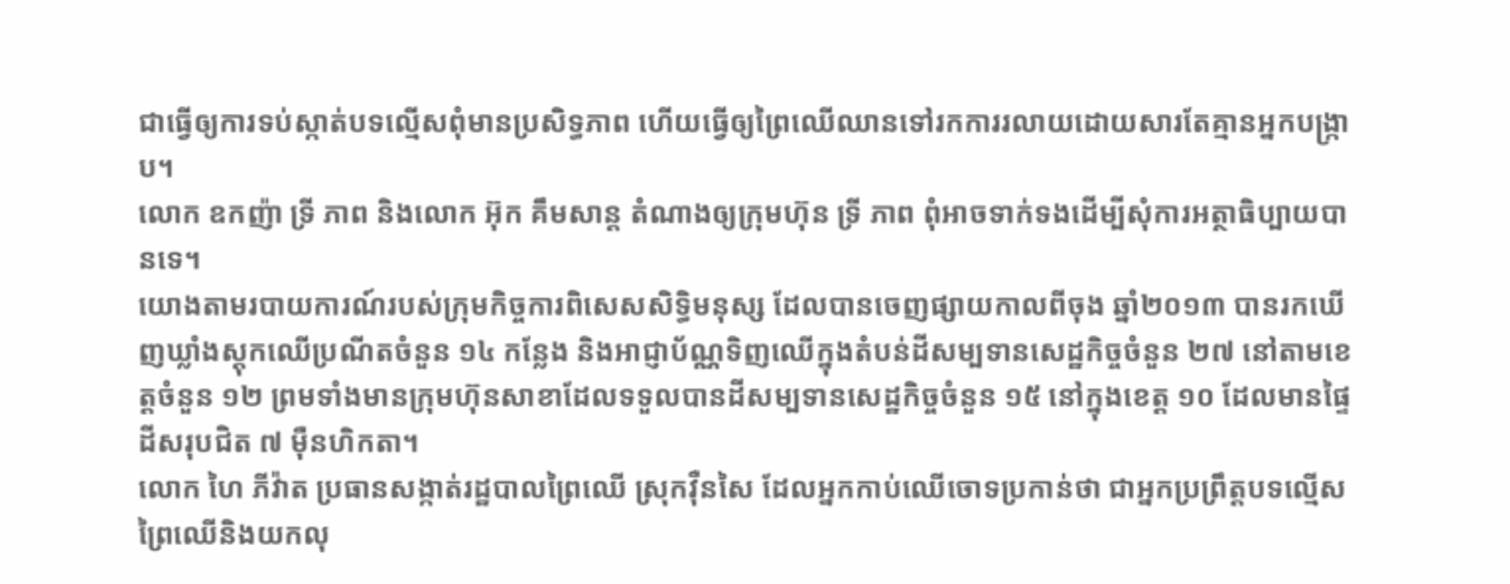ជាធ្វើឲ្យការទប់ស្កាត់បទល្មើសពុំមានប្រសិទ្ធភាព ហើយធ្វើឲ្យព្រៃឈើឈានទៅរកការរលាយដោយសារតែគ្មានអ្នកបង្ក្រាប។
លោក ឧកញ៉ា ទ្រី ភាព និងលោក អ៊ុក គឹមសាន្ត តំណាងឲ្យក្រុមហ៊ុន ទ្រី ភាព ពុំអាចទាក់ទងដើម្បីសុំការអត្ថាធិប្បាយបានទេ។
យោងតាមរបាយការណ៍របស់ក្រុមកិច្ចការពិសេសសិទ្ធិមនុស្ស ដែលបានចេញផ្សាយកាលពីចុង ឆ្នាំ២០១៣ បានរកឃើញឃ្លាំងស្តុកឈើប្រណីតចំនួន ១៤ កន្លែង និងអាជ្ញាប័ណ្ណទិញឈើក្នុងតំបន់ដីសម្បទានសេដ្ឋកិច្ចចំនួន ២៧ នៅតាមខេត្តចំនួន ១២ ព្រមទាំងមានក្រុមហ៊ុនសាខាដែលទទួលបានដីសម្បទានសេដ្ឋកិច្ចចំនួន ១៥ នៅក្នុងខេត្ត ១០ ដែលមានផ្ទៃដីសរុបជិត ៧ ម៉ឺនហិកតា។
លោក ហៃ ភីវ៉ាត ប្រធានសង្កាត់រដ្ឋបាលព្រៃឈើ ស្រុកវ៉ឺនសៃ ដែលអ្នកកាប់ឈើចោទប្រកាន់ថា ជាអ្នកប្រព្រឹត្តបទល្មើសព្រៃឈើនិងយកលុ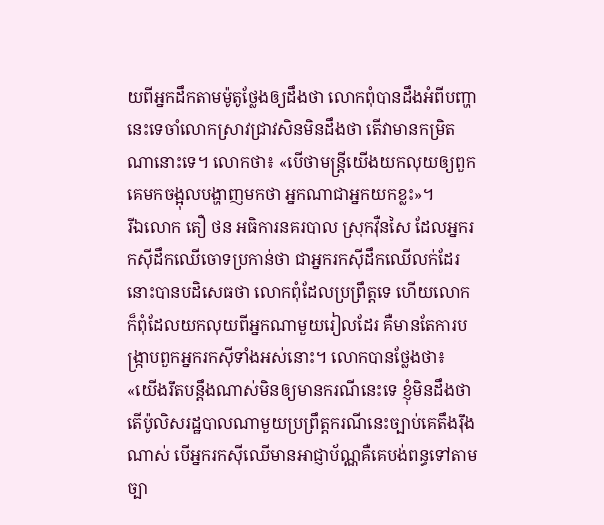យពីអ្នកដឹកតាមម៉ូតូថ្លែងឲ្យដឹងថា លោកពុំបានដឹងអំពីបញ្ហានេះទេចាំលោកស្រាវជ្រាវសិនមិនដឹងថា តើវាមានកម្រិតណានោះទេ។ លោកថា៖ «បើថាមន្ត្រីយើងយកលុយឲ្យពួកគេមកចង្អុលបង្ហាញមកថា អ្នកណាជាអ្នកយកខ្លះ»។
រីឯលោក តឿ ថន អធិការនគរបាល ស្រុកវ៉ឺនសៃ ដែលអ្នករកស៊ីដឹកឈើចោទប្រកាន់ថា ជាអ្នករកស៊ីដឹកឈើលក់ដែរនោះបានបដិសេធថា លោកពុំដែលប្រព្រឹត្តទេ ហើយលោកក៏ពុំដែលយកលុយពីអ្នកណាមួយរៀលដែរ គឺមានតែការបង្ក្រាបពួកអ្នករកស៊ីទាំងអស់នោះ។ លោកបានថ្លែងថា៖ «យើងរឹតបន្តឹងណាស់មិនឲ្យមានករណីនេះទេ ខ្ញុំមិនដឹងថា តើប៉ូលិសរដ្ឋបាលណាមួយប្រព្រឹត្តករណីនេះច្បាប់គេតឹងរ៉ឹងណាស់ បើអ្នករកស៊ីឈើមានអាជ្ញាប័ណ្ណគឺគេបង់ពន្ធទៅតាមច្បា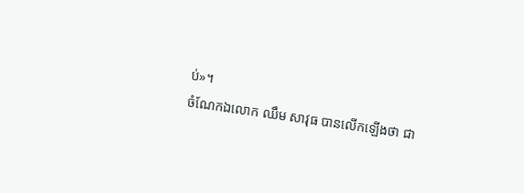ប់»។
ចំណែកឯលោក ឈឹម សាវុធ បានលើកឡើងថា ជា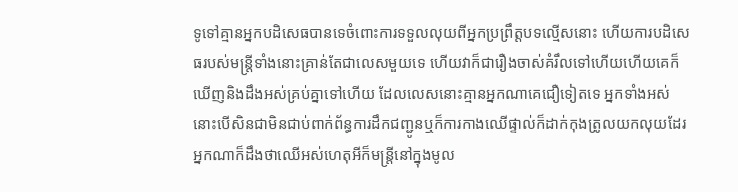ទូទៅគ្មានអ្នកបដិសេធបានទេចំពោះការទទួលលុយពីអ្នកប្រព្រឹត្តបទល្មើសនោះ ហើយការបដិសេធរបស់មន្ត្រីទាំងនោះគ្រាន់តែជាលេសមួយទេ ហើយវាក៏ជារឿងចាស់គំរឹលទៅហើយហើយគេក៏ឃើញនិងដឹងអស់គ្រប់គ្នាទៅហើយ ដែលលេសនោះគ្មានអ្នកណាគេជឿទៀតទេ អ្នកទាំងអស់នោះបើសិនជាមិនជាប់ពាក់ព័ន្ធការដឹកជញ្ជូនឬក៏ការកាងឈើផ្ទាល់ក៏ដាក់កុងត្រូលយកលុយដែរ អ្នកណាក៏ដឹងថាឈើអស់ហេតុអីក៏មន្ត្រីនៅក្នុងមូល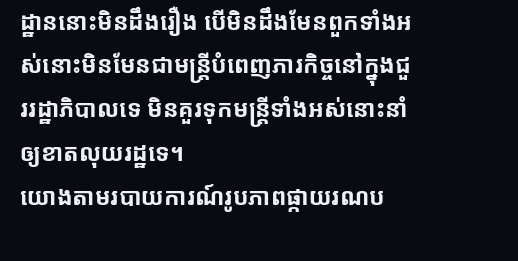ដ្ឋាននោះមិនដឹងរឿង បើមិនដឹងមែនពួកទាំងអស់នោះមិនមែនជាមន្ត្រីបំពេញភារកិច្ចនៅក្នុងជួររដ្ឋាភិបាលទេ មិនគួរទុកមន្ត្រីទាំងអស់នោះនាំឲ្យខាតលុយរដ្ឋទេ។
យោងតាមរបាយការណ៍រូបភាពផ្កាយរណប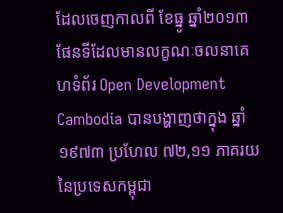ដែលចេញកាលពី ខែធ្នូ ឆ្នាំ២០១៣ ផែនទីដែលមានលក្ខណៈចលនាគេហទំព័រ Open Development Cambodia បានបង្ហាញថាក្នុង ឆ្នាំ១៩៧៣ ប្រហែល ៧២,១១ ភាគរយនៃប្រទេសកម្ពុជា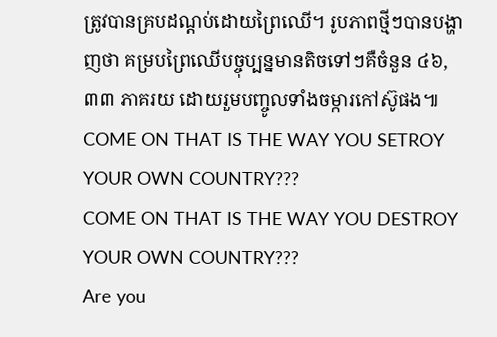ត្រូវបានគ្របដណ្តប់ដោយព្រៃឈើ។ រូបភាពថ្មីៗបានបង្ហាញថា គម្របព្រៃឈើបច្ចុប្បន្នមានតិចទៅៗគឺចំនួន ៤៦,៣៣ ភាគរយ ដោយរួមបញ្ចូលទាំងចម្ការកៅស៊ូផង៕
COME ON THAT IS THE WAY YOU SETROY YOUR OWN COUNTRY???
COME ON THAT IS THE WAY YOU DESTROY YOUR OWN COUNTRY???
Are you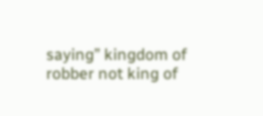saying” kingdom of robber not king of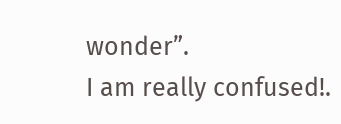wonder”.
I am really confused!.